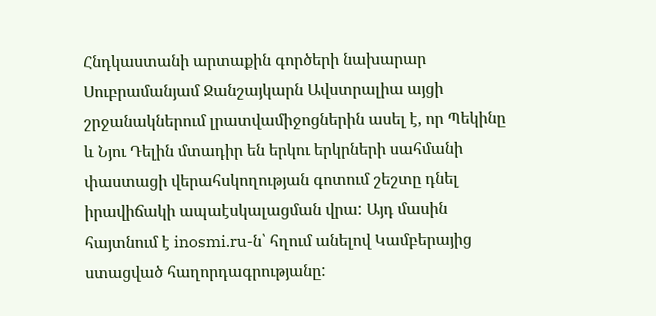Հնդկաստանի արտաքին գործերի նախարար Սուբրամանյամ Ջանշայկարն Ավստրալիա այցի շրջանակներում լրատվամիջոցներին ասել է, որ Պեկինը և Նյու Դելին մտադիր են երկու երկրների սահմանի փաստացի վերահսկողության գոտում շեշտը դնել իրավիճակի ապաէսկալացման վրա: Այդ մասին հայտնում է inosmi.ru-ն՝ հղում անելով Կամբերայից ստացված հաղորդագրությանը: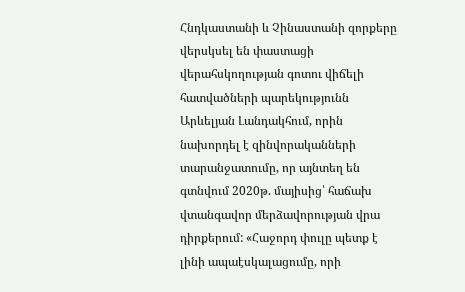Հնդկաստանի և Չինաստանի զորքերը վերսկսել են փաստացի վերահսկողության գոտու վիճելի հատվածների պարեկությունն Արևելյան Լանդակհում, որին նախորդել է զինվորականների տարանջատումը, որ այնտեղ են գտնվում 2020թ. մայիսից՝ հաճախ վտանգավոր մերձավորության վրա դիրքերում: «Հաջորդ փուլը պետք է լինի ապաէսկալացումը, որի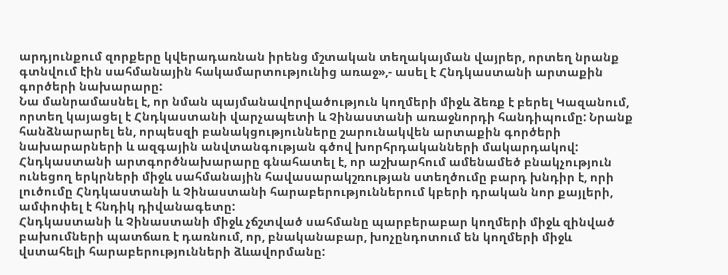արդյունքում զորքերը կվերադառնան իրենց մշտական տեղակայման վայրեր, որտեղ նրանք գտնվում էին սահմանային հակամարտությունից առաջ»,- ասել է Հնդկաստանի արտաքին գործերի նախարարը:
Նա մանրամասնել է, որ նման պայմանավորվածություն կողմերի միջև ձեռք է բերել Կազանում, որտեղ կայացել է Հնդկաստանի վարչապետի և Չինաստանի առաջնորդի հանդիպումը: Նրանք հանձնարարել են, որպեսզի բանակցությունները շարունակվեն արտաքին գործերի նախարարների և ազգային անվտանգության գծով խորհրդականների մակարդակով:
Հնդկաստանի արտգործնախարարը գնահատել է, որ աշխարհում ամենամեծ բնակչություն ունեցող երկրների միջև սահմանային հավասարակշռության ստեղծումը բարդ խնդիր է, որի լուծումը Հնդկաստանի և Չինաստանի հարաբերություններում կբերի դրական նոր քայլերի, ամփոփել է հնդիկ դիվանագետը:
Հնդկաստանի և Չինաստանի միջև չճշտված սահմանը պարբերաբար կողմերի միջև զինված բախումների պատճառ է դառնում, որ, բնականաբար, խոչընդոտում են կողմերի միջև վստահելի հարաբերությունների ձևավորմանը: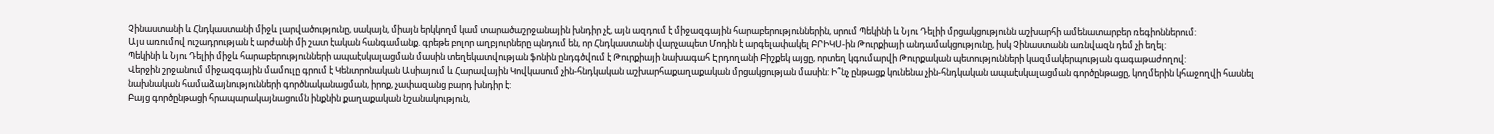Չինաստանի և Հնդկաստանի միջև լարվածությունը, սակայն, միայն երկկողմ կամ տարածաշրջանային խնդիր չէ, այն ազդում է միջազգային հարաբերություններին, սրում Պեկինի և Նյու Դելիի մրցակցությունն աշխարհի ամենատարբեր ռեգիոններում:
Այս առումով ուշադրության է արժանի մի շատ էական հանգամանք. գրեթե բոլոր աղբյուրները պնդում են, որ Հնդկաստանի վարչապետ Մոդին է արգելափակել ԲՐԻԿՍ-ին Թուրքիայի անդամակցությունը, իսկ Չինաստանն առնվազն դեմ չի եղել:
Պեկինի և Նյու Դելիի միջև հարաբերությունների ապաէսկալացման մասին տեղեկատվության ֆոնին ընդգծվում է Թուրքիայի նախագահ Էրդողանի Բիշքեկ այցը, որտեղ կգումարվի Թուրքական պետությունների կազմակերպության գագաթաժողով:
Վերջին շրջանում միջազգային մամուլը գրում է Կենտրոնական Ասիայում և Հարավային Կովկասում չին-հնդկական աշխարհաքաղաքական մրցակցության մասին: Ի՞նչ ընթացք կունենա չին-հնդկական ապաէսկալացման գործընթացը, կողմերին կհաջողվի հասնել նախնական համաձայնությունների գործնականացման, իրոք, չափազանց բարդ խնդիր է:
Բայց գործընթացի հրապարակայնացումն ինքնին քաղաքական նշանակություն,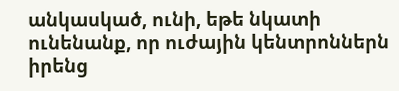անկասկած, ունի, եթե նկատի ունենանք, որ ուժային կենտրոններն իրենց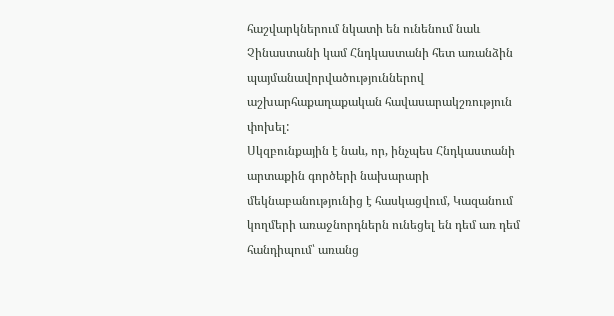հաշվարկներում նկատի են ունենում նաև Չինաստանի կամ Հնդկաստանի հետ առանձին պայմանավորվածություններով աշխարհաքաղաքական հավասարակշռություն փոխել:
Սկզբունքային է նաև, որ, ինչպես Հնդկաստանի արտաքին գործերի նախարարի մեկնաբանությունից է հասկացվում, Կազանում կողմերի առաջնորդներն ունեցել են դեմ առ դեմ հանդիպում՝ առանց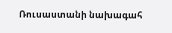Ռուսաստանի նախագահ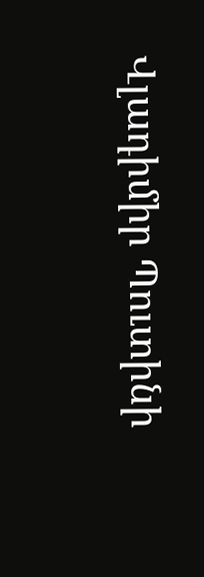Վլադիմիր Պուտինի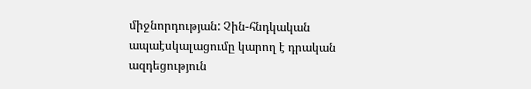միջնորդության: Չին-հնդկական ապաէսկալացումը կարող է դրական ազդեցություն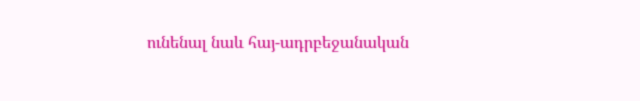ունենալ նաև հայ-ադրբեջանական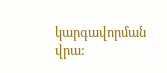կարգավորման վրա: